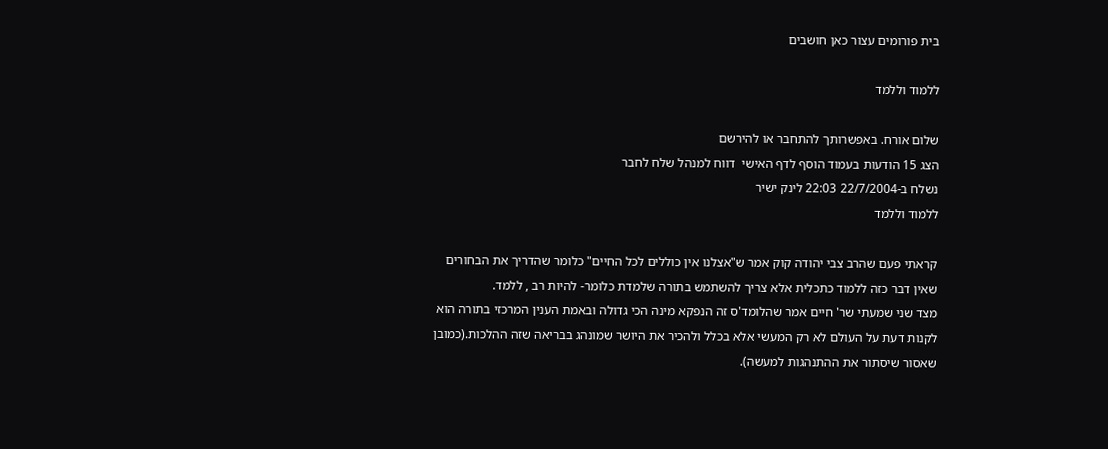בית פורומים עצור כאן חושבים

ללמוד וללמד

שלום אורח. באפשרותך להתחבר או להירשם
הצג 15 הודעות בעמוד הוסף לדף האישי  דווח למנהל שלח לחבר
נשלח ב-22/7/2004 22:03 לינק ישיר
ללמוד וללמד

קראתי פעם שהרב צבי יהודה קוק אמר ש"אצלנו אין כוללים לכל החיים" כלומר שהדריך את הבחורים שאין דבר כזה ללמוד כתכלית אלא צריך להשתמש בתורה שלמדת כלומר- להיות רב , ללמד.
מצד שני שמעתי שר' חיים אמר שהלומד'ס זה הנפקא מינה הכי גדולה ובאמת הענין המרכזי בתורה הוא לקנות דעת על העולם לא רק המעשי אלא בכלל ולהכיר את היושר שמונהג בבריאה שזה ההלכות.(כמובן שאסור שיסתור את ההתנהגות למעשה).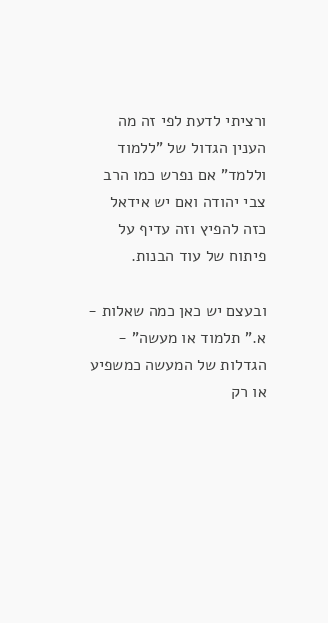ורציתי לדעת לפי זה מה הענין הגדול של "ללמוד וללמד" אם נפרש כמו הרב צבי יהודה ואם יש אידאל כזה להפיץ וזה עדיף על פיתוח של עוד הבנות.

ובעצם יש כאן כמה שאלות -
א." תלמוד או מעשה" - הגדלות של המעשה כמשפיע או רק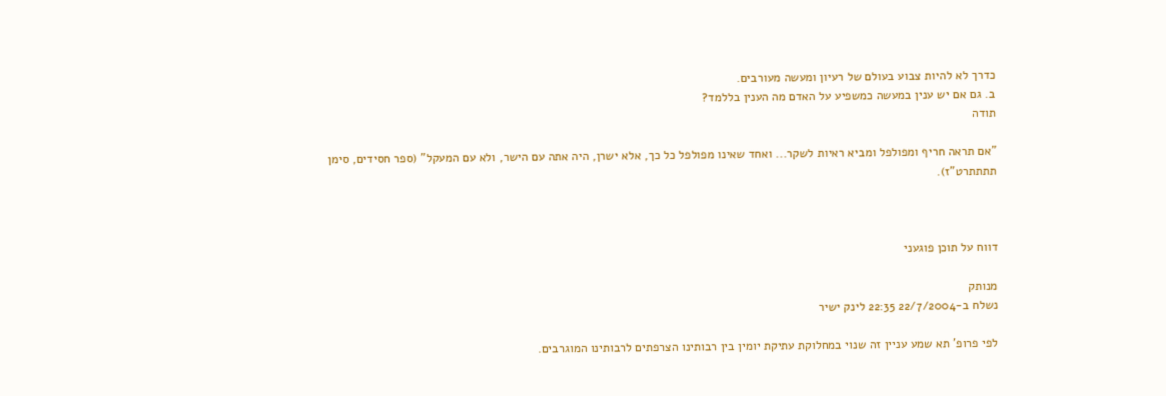כדרך לא להיות צבוע בעולם של רעיון ומעשה מעורבים.
ב. גם אם יש ענין במעשה כמשפיע על האדם מה הענין בללמד?
תודה

"אם תראה חריף ומפולפל ומביא ראיות לשקר... ואחד שאינו מפולפל כל כך, אלא ישרן, היה אתה עם הישר, ולא עם המעקל" (ספר חסידים, סימן תתתתרט"ז).



דווח על תוכן פוגעני

מנותק
נשלח ב-22/7/2004 22:35 לינק ישיר

לפי פרופ' תא שמע עניין זה שנוי במחלוקת עתיקת יומין בין רבותינו הצרפתים לרבותינו המוגרבים.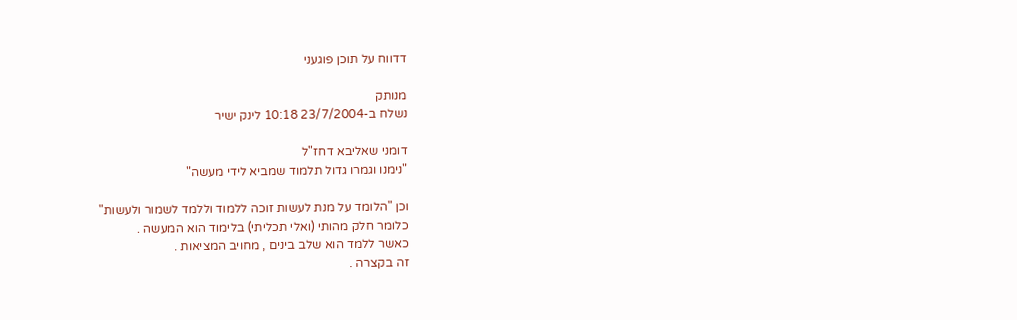דדווח על תוכן פוגעני

מנותק
נשלח ב-23/7/2004 10:18 לינק ישיר

דומני שאליבא דחז"ל
"נימנו וגמרו גדול תלמוד שמביא לידי מעשה"

וכן "הלומד על מנת לעשות זוכה ללמוד וללמד לשמור ולעשות"
כלומר חלק מהותי (ואלי תכליתי) בלימוד הוא המעשה .
כאשר ללמד הוא שלב בינים , מחויב המציאות .
זה בקצרה .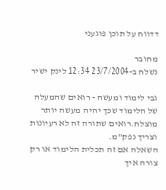דדווח על תוכן פוגעני

מחובר
נשלח ב-23/7/2004 12:34 לינק ישיר

גבי לימוד ומעשה - רואים שהמעלה של הלימוד שכך יהיה מעשה יותר מוצלח.רואים שתורה זה לא רעיונות וצריך נפק"מ.
השאלה אם זה תכלית הלימוד או רק צורה איך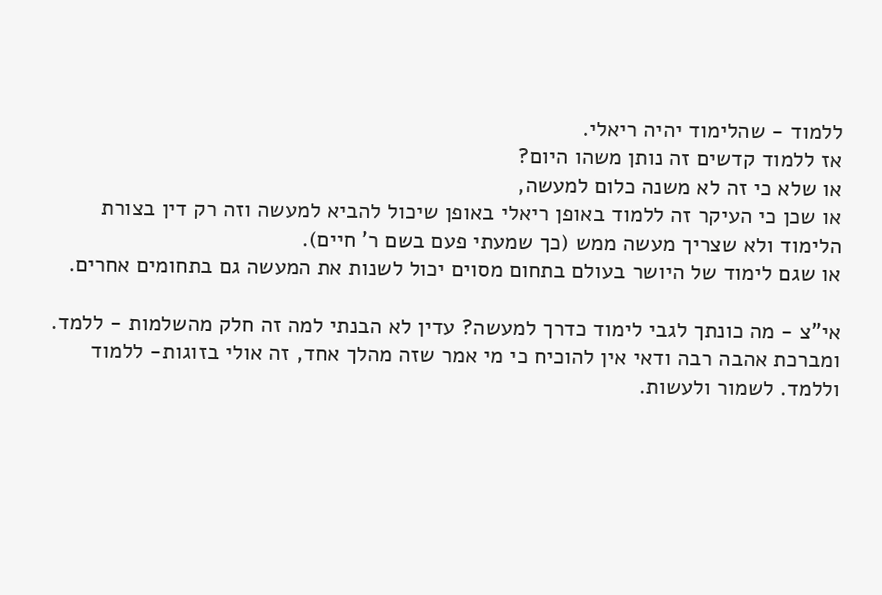ללמוד - שהלימוד יהיה ריאלי.
אז ללמוד קדשים זה נותן משהו היום?
או שלא כי זה לא משנה כלום למעשה,
או שכן כי העיקר זה ללמוד באופן ריאלי באופן שיכול להביא למעשה וזה רק דין בצורת הלימוד ולא שצריך מעשה ממש (כך שמעתי פעם בשם ר' חיים).
או שגם לימוד של היושר בעולם בתחום מסוים יכול לשנות את המעשה גם בתחומים אחרים.

אי"צ - מה כונתך לגבי לימוד כדרך למעשה? עדין לא הבנתי למה זה חלק מהשלמות - ללמד. ומברכת אהבה רבה ודאי אין להוכיח כי מי אמר שזה מהלך אחד, זה אולי בזוגות- ללמוד וללמד. לשמור ולעשות.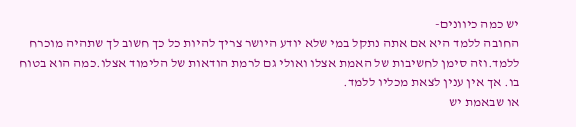יש כמה כיוונים-
החובה ללמד היא אם אתה נתקל במי שלא יודע היושר צריך להיות כל כך חשוב לך שתהיה מוכרח ללמד.וזה סימן לחשיבות של האמת אצלו ואולי גם לרמת הודאות של הלימוד אצלו.כמה הוא בטוח בו. אך אין ענין לצאת מכליו ללמד.
או שבאמת יש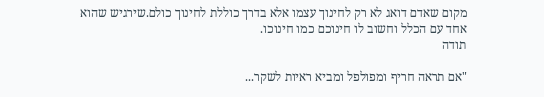מקום שאדם דואג לא רק לחינוך עצמו אלא בדרך כוללת לחינוך כולם.שירגיש שהוא אחד עם הכלל וחשוב לו חינוכם כמו חינוכו.
תודה

"אם תראה חריף ומפולפל ומביא ראיות לשקר...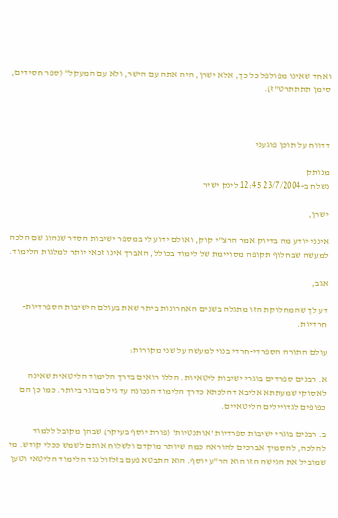ואחד שאינו מפולפל כל כך, אלא ישרן, היה אתה עם הישר, ולא עם המעקל" (ספר חסידים, סימן תתתתרט"ז).



דדווח על תוכן פוגעני

מנותק
נשלח ב-23/7/2004 12:45 לינק ישיר

ישרן,

אינני יודע מה בדיוק אמר הרצ"י קוק, ואולם ידוע לי במספר ישיבות הסדר שנהוג שם הלכה למעשה שבחלוף תקופה מסויימת של לימוד בכולל, האברך אינו זכאי יותר למלגות הלימוד.

אגב,

דע לך שהמחלוקת הזו מתגלה בשנים האחרונות ביתר שאת בעולם הישיבות הספרדיות-חרדיות.

עולם התורה הספרדי-חרדי בנוי למעשה על שני מקורות:

א. רבנים ספרדים בוגרי ישיבות ליטאיות. הללו רואים בדרך הלימוד הליטאית שאינה לאסוקי שמעתתא אליבא דהלכתא כדרך הלימוד הנכונה עד גיל מבוגר ביותר. כמו כן הם כפופים לגדויילים הליטאיים.

ב. רבנים בוגרי ישיבות ספרדיות 'אותנטיות' (פורת יוסף בעיקר) שבהן מקובל ללמוד להלכה, להסמיך אברכים להוראה כמה שיותר מוקדם ולשלוח אותם לשמש ככלי קודש. מי שמוביל את הגישה הזו הוא הר"ע יוסף. הוא התבטא פעם בזלזול נגד הלימוד הליטאי וטען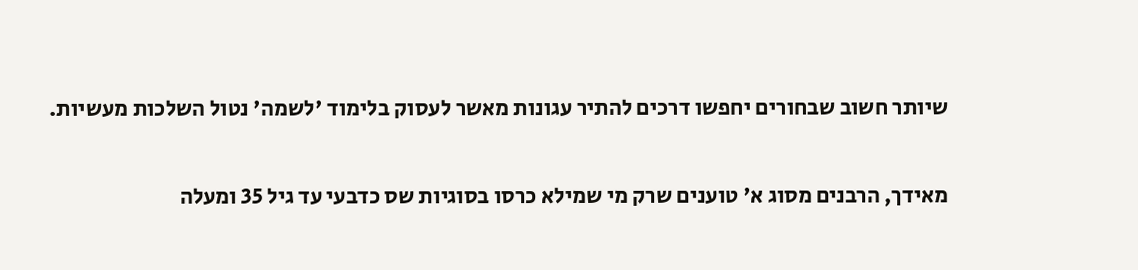שיותר חשוב שבחורים יחפשו דרכים להתיר עגונות מאשר לעסוק בלימוד 'לשמה' נטול השלכות מעשיות.

מאידך, הרבנים מסוג א' טוענים שרק מי שמילא כרסו בסוגיות שס כדבעי עד גיל 35 ומעלה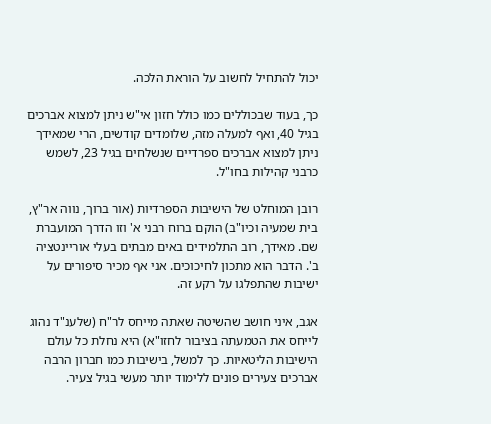יכול להתחיל לחשוב על הוראת הלכה.

כך, בעוד שבכוללים כמו כולל חזון אי"ש ניתן למצוא אברכים בגיל 40, ואף למעלה מזה, שלומדים קודשים, הרי שמאידך ניתן למצוא אברכים ספרדיים שנשלחים בגיל 23, לשמש כרבני קהילות בחו"ל.

רובן המוחלט של הישיבות הספרדיות (אור ברוך, נווה אר"ץ, בית שמעיה וכיו"ב) הוקם ברוח רבני א' וזו הדרך המועברת שם. מאידך, רוב התלמידים באים מבתים בעלי אוריינטציה ב'. הדבר הוא מתכון לחיכוכים. אני אף מכיר סיפורים על ישיבות שהתפלגו על רקע זה.

אגב, איני חושב שהשיטה שאתה מייחס לר"ח (שלענ"ד נהוג לייחס את הטמעתה בציבור לחזו"א) היא נחלת כל עולם הישיבות הליטאיות. כך למשל, בישיבות כמו חברון הרבה אברכים צעירים פונים ללימוד יותר מעשי בגיל צעיר.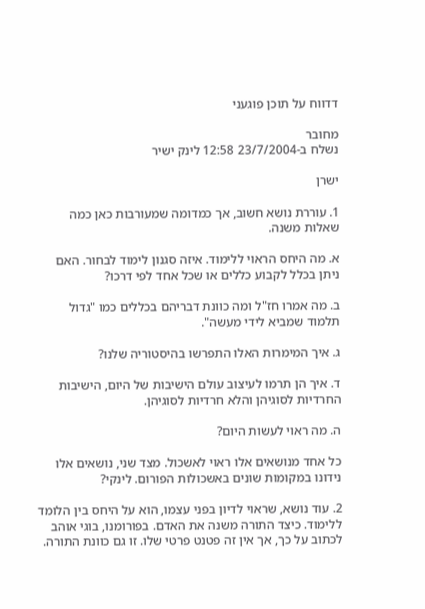דדווח על תוכן פוגעני

מחובר
נשלח ב-23/7/2004 12:58 לינק ישיר

ישרן

1. עוררת נושא חשוב, אך כמדומה שמעורבות כאן כמה שאלות משנה.

א. מה היחס הראוי ללימוד. איזה סגנון לימוד לבחור. האם ניתן בכלל לקבוע כללים או שכל אחד לפי דרכו?

ב. מה אמרו חז"ל ומה כוונת דבריהם בכללים כמו "גדול תלמוד שמביא לידי מעשה".

ג. איך המימרות האלו התפרשו בהיסטוריה שלנו?

ד. איך הן תרמו לעיצוב עולם הישיבות של היום, הישיבות החרדיות לסוגיהן והלא חרדיות לסוגיהן.

ה. מה ראוי לעשות היום?

כל אחד מנושאים אלו ראוי לאשכול. מצד שני, נושאים אלו נידונו במקומות שונים באשכולות הפורום. לינקי?

2. עוד נושא, שראוי לדיון בפני עצמו, הוא על היחס בין הלומד ללימוד. כיצד התורה משנה את האדם. בפורומנו, בוגי אוהב לכתוב על כך, אך אין זה פטנט פרטי שלו. זו גם כוונת התורה.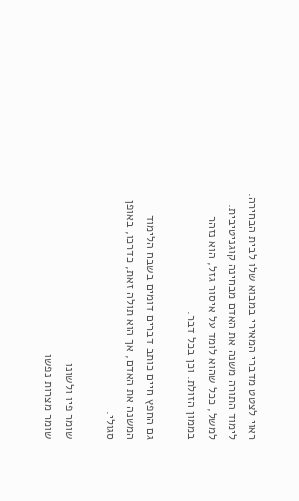ראוי לצטט מדברי המאירי במבוא שלו לבית הבחירה. לימוד התורה משנה את האדם מבחינה קוגניטיבית. למשל, ככל שהוא לומד על איסור גזל, הוא נזהר בממון הזולת. וכן בכל דבר.

גם החפץ חיים כותב דברים דומים בשבח הלימוד המשנה את האדם, אך הוא תולה זאת, כדרכו, באופן סגולי.

שומר פיו ולשונו
שומר מצרות נפשו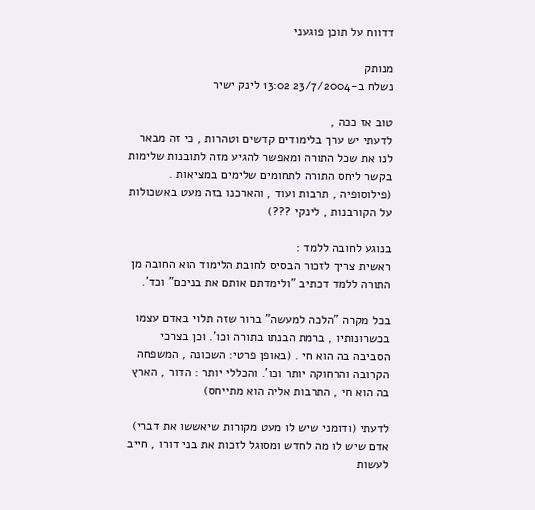דדווח על תוכן פוגעני

מנותק
נשלח ב-23/7/2004 13:02 לינק ישיר

טוב אז ככה ,
לדעתי יש ערך בלימודים קדשים וטהרות , כי זה מבאר לנו את שכל התורה ומאפשר להגיע מזה לתובנות שלימות בקשר ליחס התורה לתחומים שלימים במציאות . (פילוסופיה , תרבות ועוד , והארכנו בזה מעט באשכולות על הקורבנות , לינקי ???)

בנוגע לחובה ללמד :
ראשית צריך לזכור הבסיס לחובת הלימוד הוא החובה מן התורה ללמד דכתיב "ולימדתם אותם את בניכם" וכד'.

בכל מקרה "הלכה למעשה" ברור שזה תלוי באדם עצמו בכשרונותיו , ברמת הבנתו בתורה וכו'. וכן בצרכי הסביבה בה הוא חי . (באופן פרטי: השכונה , המשפחה הקרובה והרחוקה יותר וכו'. והכללי יותר : הדור , הארץ בה הוא חי , התרבות אליה הוא מתייחס)

לדעתי (ודומני שיש לו מעט מקורות שיאששו את דברי) אדם שיש לו מה לחדש ומסוגל לזכות את בני דורו , חייב לעשות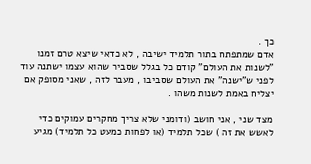כך .
אדם שמתפתח בתור תלמיד ישיבה , לא כדאי שיצא טרם זמנו "לשנות את העולם" קודם כל בגלל שסביר שהוא עצמו ישתנה עוד לפני ש"ישנה" את העולם שסביבו , מעבר לזה , שאני מסופק אם יצליח באמת לשנות משהו .

מצד שני , אני חושב (ודומני שלא צריך מחקרים עמוקים כדי לאשש את זה ) שכל תלמיד (או לפחות כמעט כל תלמיד) מגיע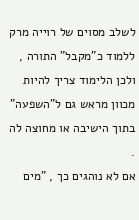לשלב מסוים של רוייה מרק ללמוד כ"מקבל" התורה , ולכן הלימוד צריך להיות מכוון מראש גם ל"השפעה" בתוך הישיבה או מחוצה לה .
אם לא נוהגים כך , "מים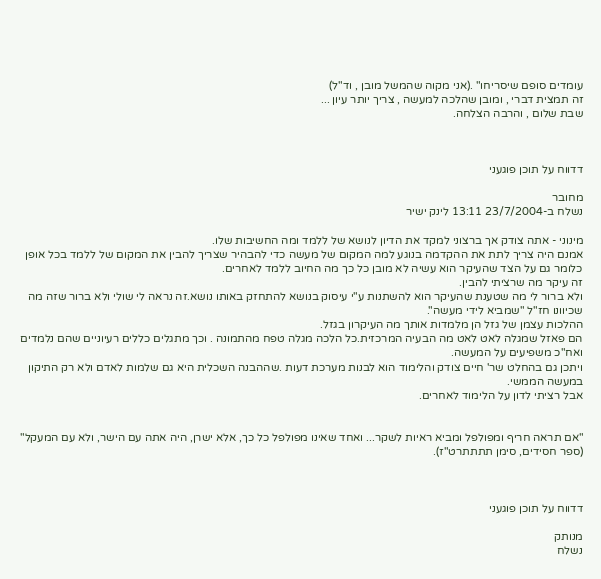עומדים סופם שיסריחו" .(אני מקוה שהמשל מובן , וד"ל)
זה תמצית דברי , ומובן שהלכה למעשה , צריך יותר עיון ...
שבת שלום , והרבה הצלחה.



דדווח על תוכן פוגעני

מחובר
נשלח ב-23/7/2004 13:11 לינק ישיר

מינוני - אתה צודק אך ברצוני למקד את הדיון לנושא של ללמד ומה החשיבות שלו.
אמנם היה צריך לתת את ההקדמה בנוגע למה המקום של מעשה כדי להבהיר שצריך להבין את המקום של ללמד בכל אופן כלומר גם על הצד שהעיקר הוא עשיה לא מובן כל כך מה החיוב ללמד לאחרים.
זה עיקר מה שרציתי להבין.
ולא ברור לי מה שטענת שהעיקר הוא להשתנות ע"י עיסוק בנושא להתחזק באותו נושא.זה נראה לי שולי ולא ברור שזה מה שכיוונו חז"ל "שמביא לידי מעשה".
ההלכות עצמן של גזל הן מלמדות אותך מה העיקרון בגזל.
הם פאזל שמגלה לאט לאט מה הבעיה המרכזית.כל הלכה מגלה טפח מהתמונה . וכך מתגלים כללים רעיוניים שהם נלמדים ואח"כ משפיעים על המעשה.
ויתכן גם בהחלט שר' חיים צודק והלימוד הוא לבנות מערכת דעות .שההבנה השכלית היא גם שלמות לאדם ולא רק התיקון במעשה הממשי.
אבל רציתי לדון על הלימוד לאחרים.


"אם תראה חריף ומפולפל ומביא ראיות לשקר... ואחד שאינו מפולפל כל כך, אלא ישרן, היה אתה עם הישר, ולא עם המעקל" (ספר חסידים, סימן תתתתרט"ז).



דדווח על תוכן פוגעני

מנותק
נשלח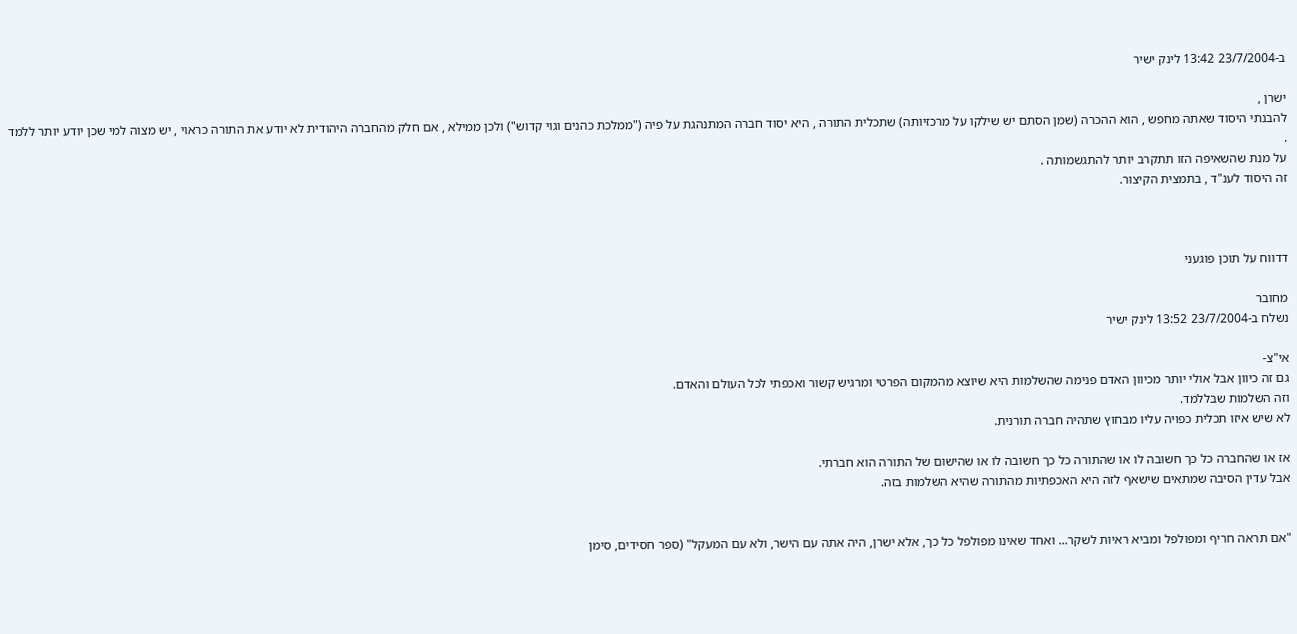ב-23/7/2004 13:42 לינק ישיר

ישרן ,
להבנתי היסוד שאתה מחפש , הוא ההכרה (שמן הסתם יש שילקו על מרכזיותה) שתכלית התורה , היא יסוד חברה המתנהגת על פיה ("ממלכת כהנים וגוי קדוש") ולכן ממילא , אם חלק מהחברה היהודית לא יודע את התורה כראוי , יש מצוה למי שכן יודע יותר ללמד .
על מנת שהשאיפה הזו תתקרב יותר להתגשמותה .
זה היסוד לענ"ד , בתמצית הקיצור.



דדווח על תוכן פוגעני

מחובר
נשלח ב-23/7/2004 13:52 לינק ישיר

אי"צ-
גם זה כיוון אבל אולי יותר מכיוון האדם פנימה שהשלמות היא שיוצא מהמקום הפרטי ומרגיש קשור ואכפתי לכל העולם והאדם.
וזה השלמות שבללמד.
לא שיש איזו תכלית כפויה עליו מבחוץ שתהיה חברה תורנית.

אז או שהחברה כל כך חשובה לו או שהתורה כל כך חשובה לו או שהישום של התורה הוא חברתי.
אבל עדין הסיבה שמתאים שישאף לזה היא האכפתיות מהתורה שהיא השלמות בזה.


"אם תראה חריף ומפולפל ומביא ראיות לשקר... ואחד שאינו מפולפל כל כך, אלא ישרן, היה אתה עם הישר, ולא עם המעקל" (ספר חסידים, סימן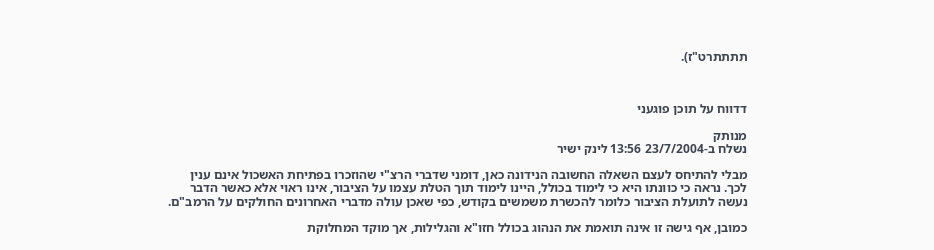תתתתרט"ז).



דדווח על תוכן פוגעני

מנותק
נשלח ב-23/7/2004 13:56 לינק ישיר

מבלי להתיחס לעצם השאלה החשובה הנידונה כאן, דומני שדברי הרצ"י שהוזכרו בפתיחת האשכול אינם ענין לכך. נראה כי כוונתו היא כי לימוד בכולל, היינו לימוד תוך הטלת עצמו על הציבור, אינו ראוי אלא כאשר הדבר נעשה לתועלת הציבור כלומר להכשרת משמשים בקודש, כפי שאכן עולה מדברי האחרונים החולקים על הרמב"ם.

כמובן, אף גישה זו אינה תואמת את הנהוג בכולל חזו"א והגלילות, אך מוקד המחלוקת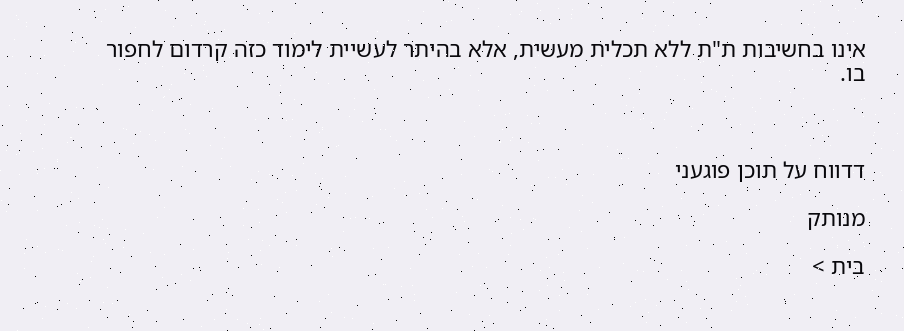אינו בחשיבות ת"ת ללא תכלית מעשית, אלא בהיתר לעשיית לימוד כזה קרדום לחפור בו.



דדווח על תוכן פוגעני

מנותק

בית >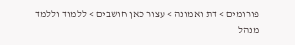פורומים > דת ואמונה > עצור כאן חושבים > ללמוד וללמד
מנהל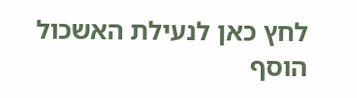לחץ כאן לנעילת האשכול
הוסף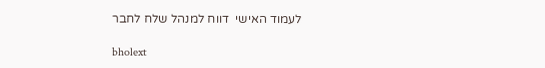לעמוד האישי  דווח למנהל שלח לחבר

bholext